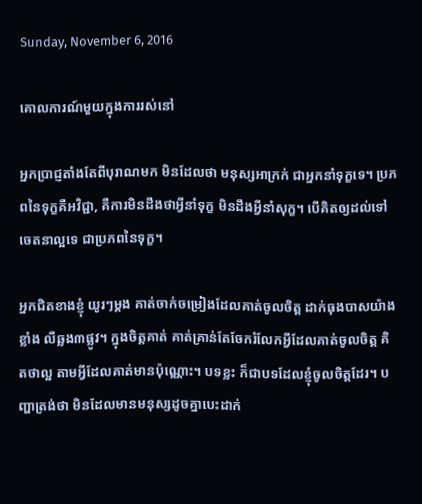Sunday, November 6, 2016

គោលការណ៍មួយក្នុងការរស់នៅ

អ្នកប្រាជ្ញតាំងតែពីបុរាណមក មិនដែលថា មនុស្សអាក្រក់ ជាអ្នកនាំទុក្ខទេ។ ប្រភពនៃទុក្ខគឺអវិជ្ជា, គឺការមិនដឹងថាអ្វីនាំទុក្ខ មិនដឹងអ្វីនាំសុក្ខ។ បើគិតឲ្យដល់ទៅ ចេតនាល្អទេ ជាប្រភពនៃទុក្ខ។

អ្នកជិតខាងខ្ញុំ យូរៗម្តង គាត់ចាក់ចម្រៀងដែលគាត់ចូលចិត្ត ដាក់ធុងបាសយ៉ាងខ្លាំង លឺឆ្លង៣ផ្លូវ។ ក្នុងចិត្តគាត់ គាត់គ្រាន់តែចែករំលែកអ្វីដែលគាត់ចូលចិត្ត គិតថាល្អ តាមអ្វីដែលគាត់មានប៉ុណ្ណោះ។ បទខ្លះ ក៏ជាបទដែលខ្ញុំចូលចិត្តដែរ។ បញ្ហាត្រង់ថា មិនដែលមានមនុស្សដូចគ្នាបេះដាក់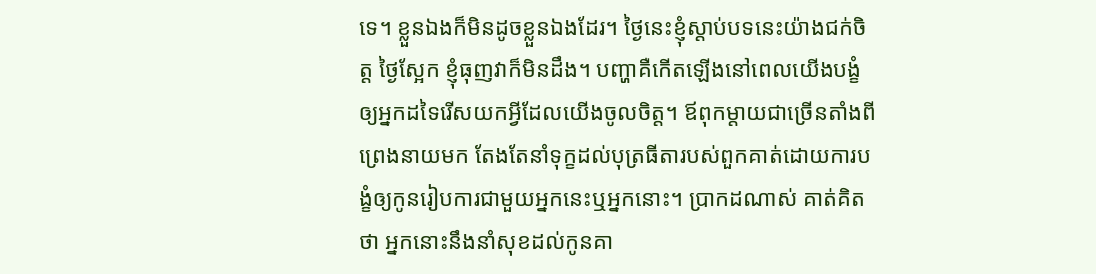ទេ។ ខ្លួនឯងក៏មិនដូចខ្លួនឯងដែរ។ ថ្ងៃនេះខ្ញុំស្តាប់បទនេះយ៉ាងជក់ចិត្ត ថ្ងៃស្អែក ខ្ញុំធុញវាក៏មិនដឹង។ បញ្ហាគឺកើតឡើងនៅពេលយើងបង្ខំឲ្យអ្នកដទៃរើសយកអ្វីដែលយើងចូលចិត្ត។ ឪពុកម្តាយជាច្រើនតាំងពីព្រេងនាយមក តែងតែនាំទុក្ខដល់បុត្រធីតារបស់ពួកគាត់ដោយការបង្ខំឲ្យកូនរៀបការជាមួយអ្នកនេះឬអ្នកនោះ។ ប្រាកដណាស់ គាត់គិតថា អ្នកនោះនឹងនាំសុខដល់កូនគា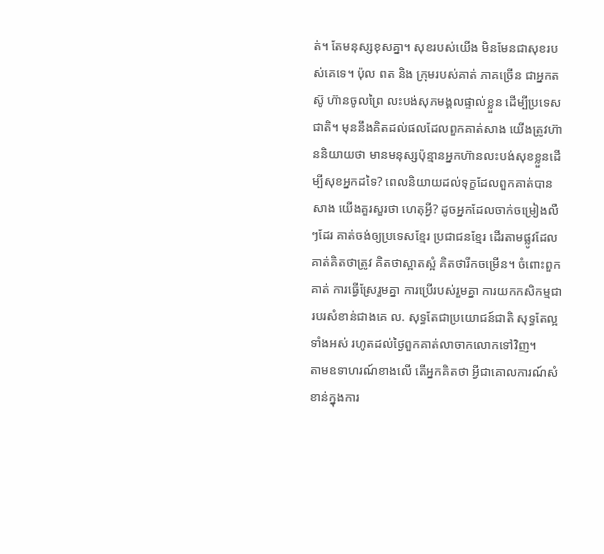ត់។ តែមនុស្សខុសគ្នា។ សុខរបស់យើង មិនមែនជាសុខរបស់គេទេ។ ប៉ុល ពត និង ក្រុមរបស់គាត់ ភាគច្រើន ជាអ្នកតស៊ូ ហ៊ានចូលព្រៃ លះបង់សុភមង្គលផ្ទាល់ខ្លួន ដើម្បីប្រទេសជាតិ។ មុននឹងគិតដល់ផលដែលពួកគាត់សាង យើងត្រូវហ៊ាននិយាយថា មានមនុស្សប៉ុន្មានអ្នកហ៊ានលះបង់សុខខ្លួនដើម្បីសុខអ្នកដទៃ? ពេលនិយាយដល់ទុក្ខដែលពួកគាត់បានសាង យើងគួរសួរថា ហេតុអ្វី? ដូចអ្នកដែលចាក់ចម្រៀងលឺៗដែរ គាត់ចង់ឲ្យប្រទេសខ្មែរ ប្រជាជនខ្មែរ ដើរតាមផ្លូវដែលគាត់គិតថាត្រូវ គិតថាស្អាតស្អំ គិតថារីកចម្រើន។ ចំពោះពួកគាត់ ការធ្វើស្រែរួមគ្នា ការប្រើរបស់រួមគ្នា ការយកកសិកម្មជារបរសំខាន់ជាងគេ ល. សុទ្ធតែជាប្រយោជន៍ជាតិ សុទ្ធតែល្អ ទាំងអស់ រហូតដល់ថ្ងៃពួកគាត់លាចាកលោកទៅវិញ។
តាមឧទាហរណ៍ខាងលើ តើអ្នកគិតថា អ្វីជាគោលការណ៍សំខាន់ក្នុងការ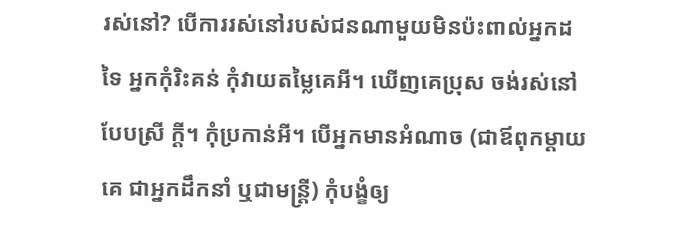រស់នៅ? បើការរស់នៅរបស់ជនណាមួយមិនប៉ះពាល់អ្នកដទៃ អ្នកកុំរិះគន់ កុំវាយតម្លៃគេអី។ ឃើញគេប្រុស ចង់រស់នៅបែបស្រី ក្តី។ កុំប្រកាន់អី។ បើអ្នកមានអំណាច (ជាឪពុកម្តាយគេ ជាអ្នកដឹកនាំ ឬជាមន្ត្រី) កុំបង្ខំឲ្យ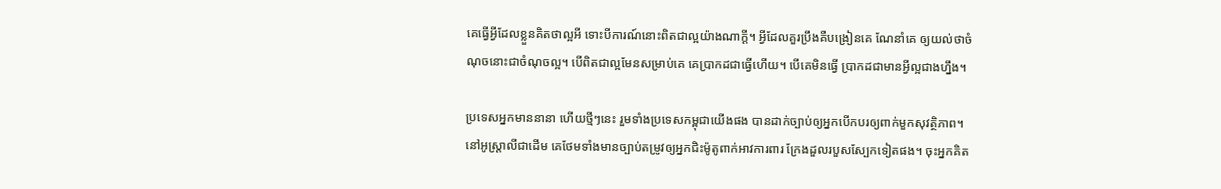គេធ្វើអ្វីដែលខ្លួនគិតថាល្អអី ទោះបីការណ៍នោះពិតជាល្អយ៉ាងណាក្តី។ អ្វីដែលគួរប្រឹងគឺបង្រៀនគេ ណែនាំគេ ឲ្យយល់ថាចំណុចនោះជាចំណុចល្អ។ បើពិតជាល្អមែនសម្រាប់គេ គេប្រាកដជាធ្វើហើយ។ បើគេមិនធ្វើ ប្រាកដជាមានអ្វីល្អជាងហ្នឹង។

ប្រទេសអ្នកមាននានា ហើយថ្មីៗនេះ រួមទាំងប្រទេសកម្ពុជាយើងផង បានដាក់ច្បាប់ឲ្យអ្នកបើកបរឲ្យពាក់មួកសុវត្ថិភាព។ នៅអូស្ត្រាលីជាដើម គេថែមទាំងមានច្បាប់តម្រូវឲ្យអ្នកជិះម៉ូតូពាក់អាវការពារ ក្រែងដួលរបួសស្បែកទៀតផង។ ចុះអ្នកគិត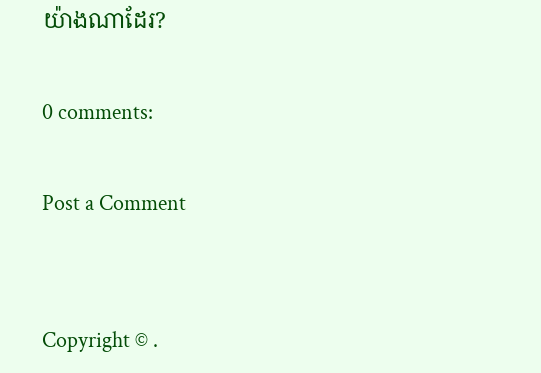យ៉ាងណាដែរ?

0 comments:

Post a Comment


Copyright © .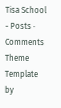Tisa School - Posts · Comments
Theme Template by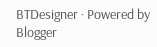BTDesigner · Powered by Blogger